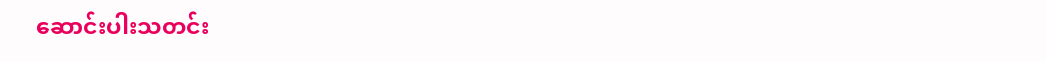ဆောင်းပါးသတင်း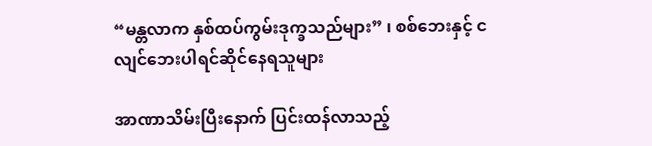“မန္တလာက နှစ်ထပ်ကွမ်းဒုက္ခသည်များ” ၊ စစ်ဘေးနှင့် ငလျင်ဘေးပါရင်ဆိုင်နေရသူများ

အာဏာသိမ်းပြီးနောက် ပြင်းထန်လာသည့်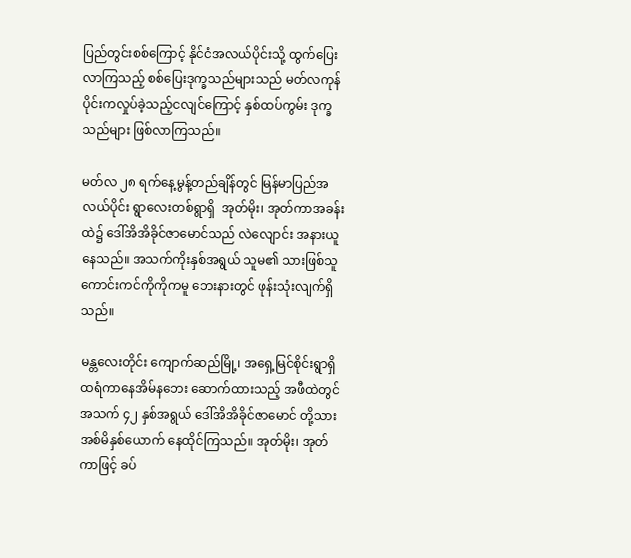ပြည်တွင်းစစ်ကြောင့် နိုင်ငံအလယ်ပိုင်းသို့ ထွက်ပြေးလာကြသည့် စစ်ပြေးဒုက္ခသည်များသည် မတ်လကုန်ပိုင်းကလှုပ်ခဲ့သည့်ငလျင်ကြောင့် နှစ်ထပ်ကွမ်း ဒုက္ခသည်များ ဖြစ်လာကြသည်။

မတ်လ ၂၈ ရက်နေ့မွန့်တည်ချိန်တွင် မြန်မာပြည်အလယ်ပိုင်း ရွာလေးတစ်ရွာရှိ  အုတ်မိုး၊ အုတ်ကာအခန်းထဲ၌ ဒေါ်အိအိခိုင်ဇာမောင်သည် လဲလျောင်း အနားယူနေသည်။ အသက်ကိုးနှစ်အရွယ် သူမ၏ သားဖြစ်သူ ကောင်းကင်ကိုကိုကမူ ဘေးနားတွင် ဖုန်းသုံးလျက်ရှိသည်။

မန္တလေးတိုင်း ကျောက်ဆည်မြို့၊ အရှေ့မြင်စိုင်းရွာရှိ ထရံကာနေအိမ်နဘေး ဆောက်ထားသည့် အဖီထဲတွင် အသက် ၄၂ နှစ်အရွယ် ဒေါ်အိအိခိုင်ဇာမောင် တို့သားအစ်မိနှစ်ယောက် နေထိုင်ကြသည်။ အုတ်မိုး၊ အုတ်ကာဖြင့် ခပ်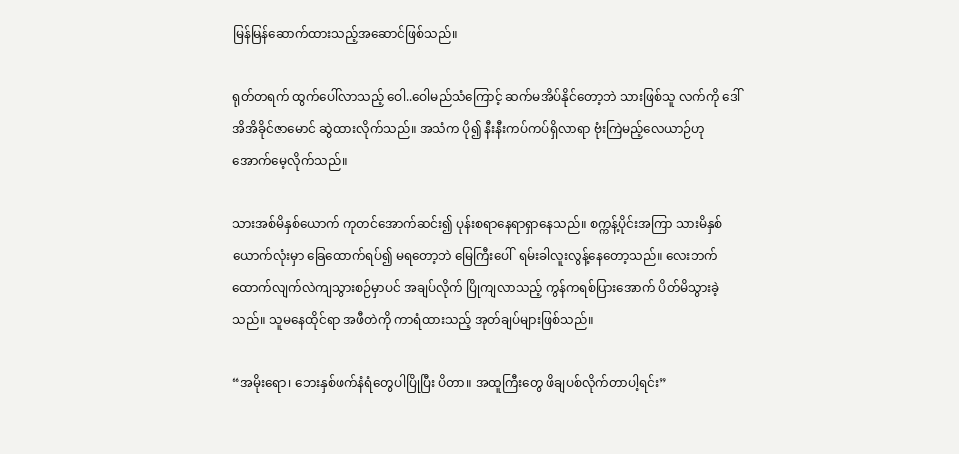မြန်မြန်ဆောက်ထားသည့်အဆောင်ဖြစ်သည်။

ရုတ်တရက် ထွက်ပေါ်လာသည့် ဝေါ..ဝေါမည်သံကြောင့် ဆက်မအိပ်နိုင်တော့ဘဲ သားဖြစ်သူ လက်ကို ဒေါ်အိအိခိုင်ဇာမောင် ဆွဲထားလိုက်သည်။ အသံက ပို၍ နီးနီးကပ်ကပ်ရှိလာရာ ဗုံးကြဲမည့်လေယာဉ်ဟု အောက်မေ့လိုက်သည်။

သားအစ်မိနှစ်ယောက် ကုတင်အောက်ဆင်း၍ ပုန်းစရာနေရာရှာနေသည်။ စက္ကန့်ပိုင်းအကြာ သားမိနှစ်ယောက်လုံးမှာ ခြေထောက်ရပ်၍ မရတော့ဘဲ မြေကြီးပေါ်  ရမ်းခါလူးလွန့်နေတော့သည်။ လေးဘက်ထောက်လျက်လဲကျသွားစဉ်မှာပင် အချပ်လိုက် ပြိုကျလာသည့် ကွန်ကရစ်ပြားအောက် ပိတ်မိသွားခဲ့သည်။ သူမနေထိုင်ရာ အဖီတဲကို ကာရံထားသည့် အုတ်ချပ်များဖြစ်သည်။

“အမိုးရော၊ ဘေးနှစ်ဖက်နံရံတွေပါပြိုပြီး ပိတာ။ အထူကြီးတွေ ဖိချပစ်လိုက်တာပါ့ရင်း”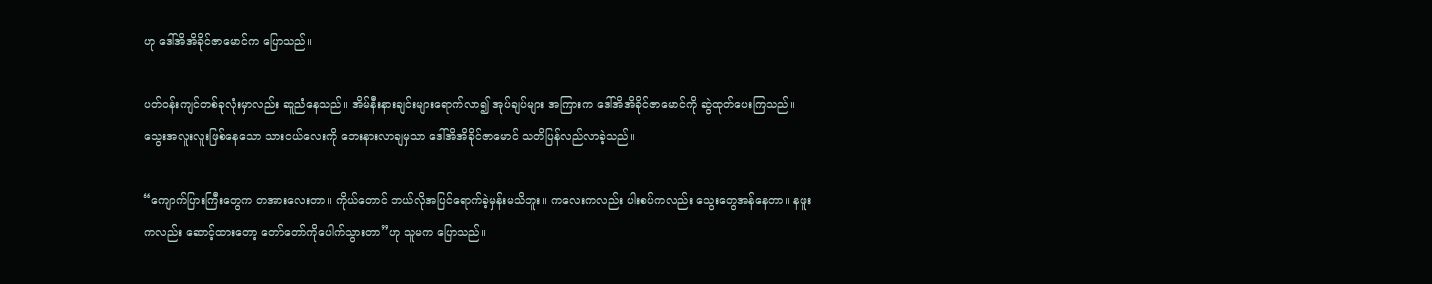ဟု ဒေါ်အိအိခိုင်ဇာမောင်က ပြောသည်။

ပတ်ဝန်းကျင်တစ်ခုလုံးမှာလည်း ဆူညံနေသည်။ အိမ်နီးနားချင်းများရောက်လာ၍ အုပ်ချပ်များ အကြားက ဒေါ်အိအိခိုင်ဇာမောင်ကို ဆွဲထုတ်ပေးကြသည်။ သွေးအလူးလူးဖြစ်နေသော သားငယ်လေးကို ဘေးနားလာချမှသာ ဒေါ်အိအိခိုင်ဇာမောင် သတိပြန်လည်လာခဲ့သည်။

“ကျောက်ပြားကြီးတွေက တအားလေးတာ။ ကိုယ်တောင် ဘယ်လိုအပြင်ရောက်ခဲ့မှန်းမသိဘူး။ ကလေးကလည်း ပါးစပ်ကလည်း သွေးတွေအန်နေတာ။ နဖူးကလည်း ဆောင့်ထားတော့ တော်တော်ကိုပေါက်သွားတာ”ဟု သူမက ပြောသည်။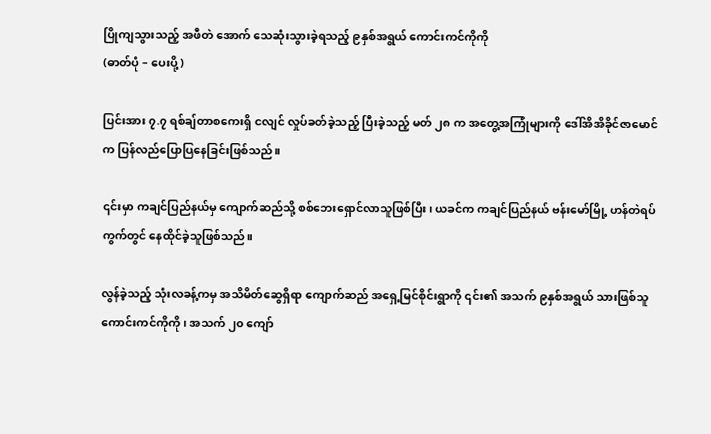ပြိုကျသွားသည့် အဖီတဲ အောက် သေဆုံးသွားခဲ့ရသည့် ၉နှစ်အရွယ် ကောင်းကင်ကိုကို
(ဓာတ်ပုံ – ပေးပို့)

ပြင်းအား ၇.၇ ရစ်ချ်တာစကေးရှိ ငလျင် လှုပ်ခတ်ခဲ့သည့် ပြီးခဲ့သည့် မတ် ၂၈ က အတွေ့အကြုံများကို ဒေါ်အိအိခိုင်ဇာမောင်က ပြန်လည်ပြောပြနေခြင်းဖြစ်သည်။

၎င်းမှာ ကချင်ပြည်နယ်မှ ကျောက်ဆည်သို့ စစ်ဘေးရှောင်လာသူဖြစ်ပြီး၊ ယခင်က ကချင်ပြည်နယ် ဗန်းမော်မြို့ ဟန်တဲရပ်ကွက်တွင် နေထိုင်ခဲ့သူဖြစ်သည်။

လွန်ခဲ့သည့် သုံးလခန့်ကမှ အသိမိတ်ဆွေရှိရာ ကျောက်ဆည် အရှေ့မြင်စိုင်းရွာကို ၎င်း၏ အသက် ၉နှစ်အရွယ် သားဖြစ်သူ ကောင်းကင်ကိုကို၊ အသက် ၂၀ ကျော်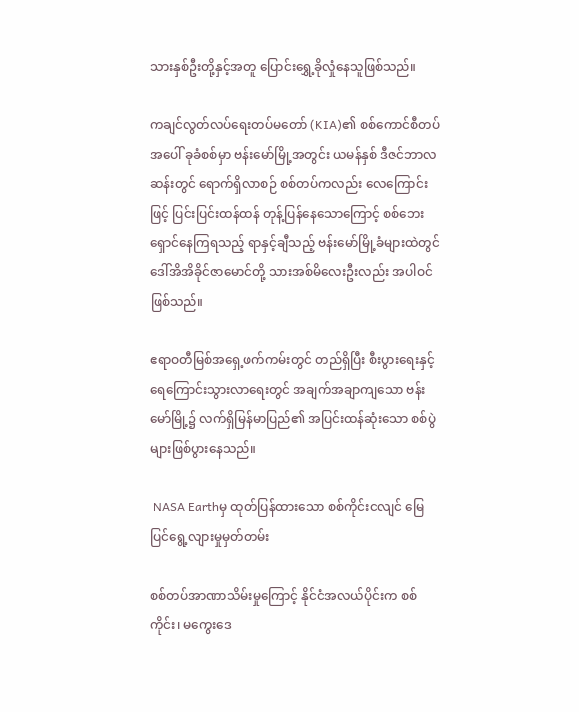သားနှစ်ဦးတို့နှင့်အတူ ပြောင်းရွှေ့ခိုလှုံနေသူဖြစ်သည်။

ကချင်လွတ်လပ်ရေးတပ်မတော် (KIA)၏ စစ်ကောင်စီတပ်အပေါ် ခုခံစစ်မှာ ဗန်းမော်မြို့အတွင်း ယမန်နှစ် ဒီဇင်ဘာလဆန်းတွင် ရောက်ရှိလာစဉ် စစ်တပ်ကလည်း လေကြောင်းဖြင့် ပြင်းပြင်းထန်ထန် တုန့်ပြန်နေသောကြောင့် စစ်ဘေးရှောင်နေကြရသည့် ရာနှင့်ချီသည့် ဗန်းမော်မြို့ခံများထဲတွင် ဒေါ်အိအိခိုင်ဇာမောင်တို့ သားအစ်မိလေးဦးလည်း အပါဝင်ဖြစ်သည်။

ဧရာဝတီမြစ်အရှေ့ဖက်ကမ်းတွင် တည်ရှိပြီး စီးပွားရေးနှင့် ရေကြောင်းသွားလာရေးတွင် အချက်အချာကျသော ဗန်းမော်မြို့၌ လက်ရှိမြန်မာပြည်၏ အပြင်းထန်ဆုံးသော စစ်ပွဲများဖြစ်ပွားနေသည်။

 NASA Earthမှ ထုတ်ပြန်ထားသော စစ်ကိုင်းငလျင် မြေပြင်ရွေ့လျားမှုမှတ်တမ်း

စစ်တပ်အာဏာသိမ်းမှုကြောင့် နိုင်ငံအလယ်ပိုင်းက စစ်ကိုင်း၊ မကွေးဒေ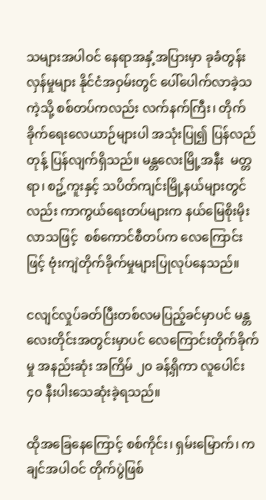သများအပါဝင် နေရာအနှံ့အပြားမှာ ခုခံတွန်းလှန်မှုများ နိုင်ငံအဝှမ်းတွင် ပေါ်ပေါက်လာခဲ့သကဲ့သို့ စစ်တပ်ကလည်း လက်နက်ကြီး၊ တိုက်ခိုက်ရေးလေယာဉ်များပါ အသုံးပြု၍ ပြန်လည်တုန့် ပြန်လျက်ရှိသည်။ မန္တလေးမြို့အနီး  မတ္တရာ၊ စဥ့်ကူးနှင့် သပိတ်ကျင်းမြို့နယ်များတွင်လည်း ကာကွယ်ရေးတပ်များက နယ်မြေစိုးမိုးလာသဖြင့်  စစ်ကောင်စီတပ်က လေကြောင်းဖြင့် ဗုံးကျဲတိုက်ခိုက်မှုများပြုလုပ်နေသည်။

ငလျင်လှုပ်ခတ်ပြီးတစ်လမပြည့်ခင်မှာပင် မန္တလေးတိုင်းအတွင်းမှာပင် လေကြောင်းတိုက်ခိုက်မှု အနည်းဆုံး အကြိမ် ၂၀ ခန့်ရှိကာ လူပေါင်း ၄၀ နီးပါးသေဆုံးခဲ့ရသည်။

ထိုအခြေနေကြောင့် စစ်ကိုင်း၊ ရှမ်းမြောက်၊ ကချင်အပါဝင် တိုက်ပွဲဖြစ်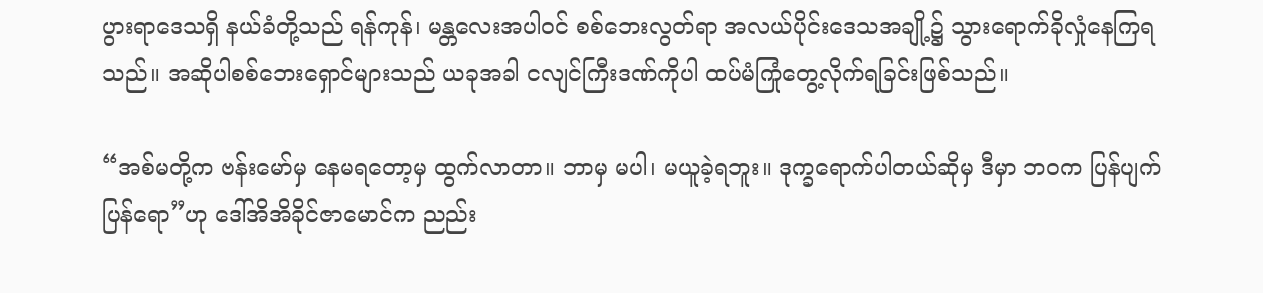ပွားရာဒေသရှိ နယ်ခံတို့သည် ရန်ကုန်၊ မန္တလေးအပါဝင် စစ်ဘေးလွတ်ရာ အလယ်ပိုင်းဒေသအချို့၌ သွားရောက်ခိုလှုံနေကြရသည်။ အဆိုပါစစ်ဘေးရှောင်များသည် ယခုအခါ ငလျင်ကြီးဒဏ်ကိုပါ ထပ်မံကြုံတွေ့လိုက်ရခြင်းဖြစ်သည်။

“အစ်မတို့က ဗန်းမော်မှ နေမရတော့မှ ထွက်လာတာ။ ဘာမှ မပါ၊ မယူခဲ့ရဘူး။ ဒုက္ခရောက်ပါတယ်ဆိုမှ ဒီမှာ ဘဝက ပြန်ပျက်ပြန်ရော”ဟု ဒေါ်အိအိခိုင်ဇာမောင်က ညည်း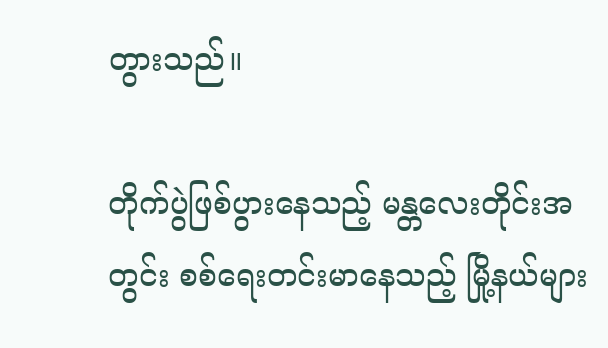တွားသည်။

တိုက်ပွဲဖြစ်ပွားနေသည့် မန္တလေးတိုင်းအတွင်း စစ်ရေးတင်းမာနေသည့် မြို့နယ်များ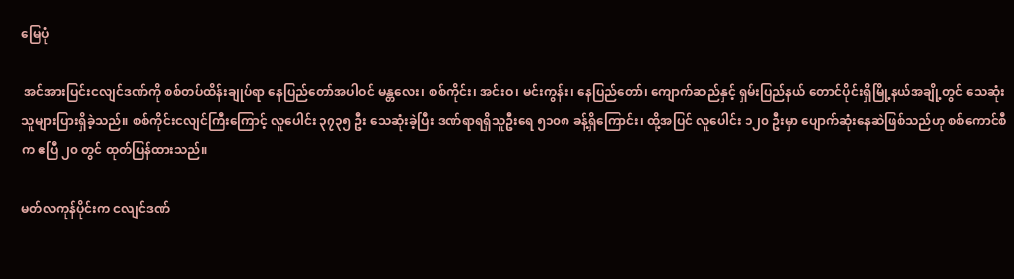မြေပုံ

 အင်အားပြင်းငလျင်ဒဏ်ကို စစ်တပ်ထိန်းချုပ်ရာ နေပြည်တော်အပါဝင် မန္တလေး၊ စစ်ကိုင်း၊ အင်းဝ၊ မင်းကွန်း၊ နေပြည်တော်၊ ကျောက်ဆည်နှင့် ရှမ်းပြည်နယ် တောင်ပိုင်းရှိမြို့နယ်အချို့တွင် သေဆုံးသူများပြားရှိခဲ့သည်။ စစ်ကိုင်းငလျင်ကြီးကြောင့် လူပေါင်း ၃၇၃၅ ဦး သေဆုံးခဲ့ပြီး ဒဏ်ရာရရှိသူဦးရေ ၅၁၀၈ ခန့်ရှိကြောင်း၊ ထို့အပြင် လူပေါင်း ၁၂၀ ဦးမှာ ပျောက်ဆုံးနေဆဲဖြစ်သည်ဟု စစ်ကောင်စီက ဧပြီ ၂၀ တွင် ထုတ်ပြန်ထားသည်။

မတ်လကုန်ပိုင်းက ငလျင်ဒဏ်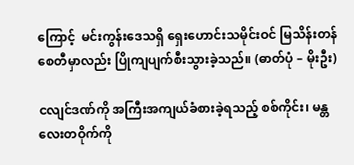ကြောင့်  မင်းကွန်းဒေသရှိ ရှေးဟောင်းသမိုင်းဝင် မြသိန်းတန်စေတီမှာလည်း ပြိုကျပျက်စီးသွားခဲ့သည်။ (ဓာတ်ပုံ – မိုးဦး)

ငလျင်ဒဏ်ကို အကြီးအကျယ်ခံစားခဲ့ရသည့် စစ်ကိုင်း၊ မန္တလေးတဝိုက်ကို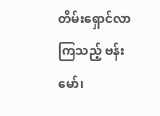တိမ်းရှောင်လာကြသည့် ဗန်းမော်၊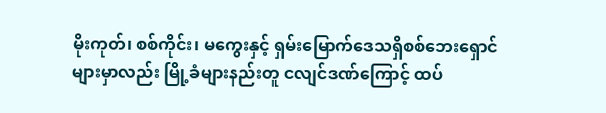မိုးကုတ်၊ စစ်ကိုင်း၊ မကွေးနှင့် ရှမ်းမြောက်ဒေသရှိစစ်ဘေးရှောင်များမှာလည်း မြို့ခံများနည်းတူ ငလျင်ဒဏ်ကြောင့် ထပ်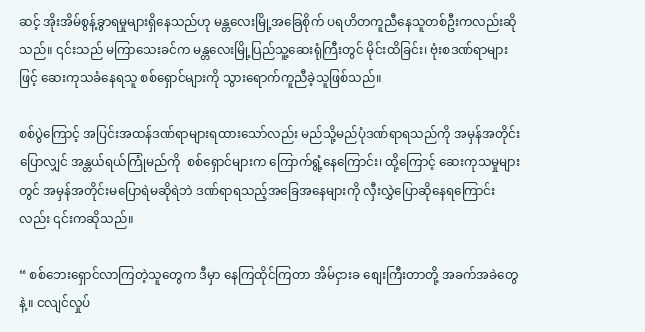ဆင့် အိုးအိမ်စွန့်ခွာရမှုများရှိနေသည်ဟု မန္တလေးမြို့အခြေစိုက် ပရဟိတကူညီနေသူတစ်ဦးကလည်းဆိုသည်။ ၎င်းသည် မကြာသေးခင်က မန္တလေးမြို့ပြည်သူ့ဆေးရုံကြီးတွင် မိုင်းထိခြင်း၊ ဗုံးစဒဏ်ရာများဖြင့် ဆေးကုသခံနေရသူ စစ်ရှောင်များကို သွားရောက်ကူညီခဲ့သူဖြစ်သည်။

စစ်ပွဲကြောင့် အပြင်းအထန်ဒဏ်ရာများရထားသော်လည်း မည်သို့မည်ပုံဒဏ်ရာရသည်ကို အမှန်အတိုင်းပြောလျှင် အန္တယ်ရယ်ကြုံမည်ကို  စစ်ရှောင်များက ကြောက်ရွံ့နေကြောင်း၊ ထို့ကြောင့် ဆေးကုသမှုများတွင် အမှန်အတိုင်းမပြောရဲမဆိုရဲဘဲ ဒဏ်ရာရသည့်အခြေအနေများကို လှီးလွှဲပြောဆိုနေရကြောင်းလည်း ၎င်းကဆိုသည်။

“ စစ်ဘေးရှောင်လာကြတဲ့သူတွေက ဒီမှာ နေကြထိုင်ကြတာ အိမ်ငှားခ စျေးကြီးတာတို့ အခက်အခဲတွေနဲ့။ ငလျင်လှုပ်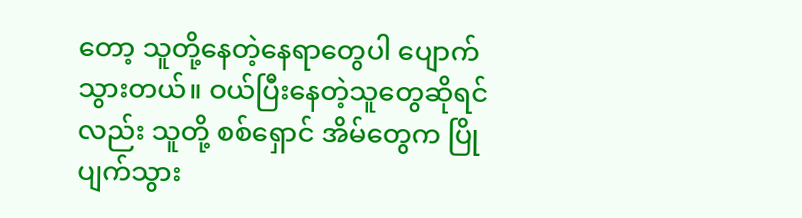တော့ သူတို့နေတဲ့နေရာတွေပါ ပျောက်သွားတယ်။ ဝယ်ပြီးနေတဲ့သူတွေဆိုရင်လည်း သူတို့ စစ်ရှောင် အိမ်တွေက ပြိုပျက်သွား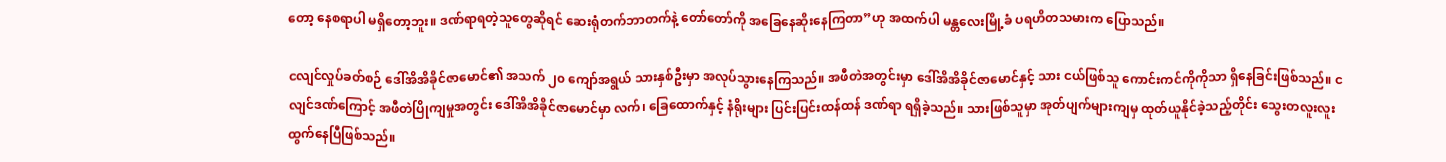တော့ နေစရာပါ မရှိတော့ဘူး။ ဒဏ်ရာရတဲ့သူတွေဆိုရင် ဆေးရုံတက်ဘာတက်နဲ့ တော်တော်ကို အခြေနေဆိုးနေကြတာ”ဟု အထက်ပါ မန္တလေးမြို့ခံ ပရဟိတသမားက ပြောသည်။

ငလျင်လှုပ်ခတ်စဉ် ဒေါ်အိအိခိုင်ဇာမောင်၏ အသက် ၂၀ ကျော်အရွယ် သားနှစ်ဦးမှာ အလုပ်သွားနေကြသည်။ အဖီတဲအတွင်းမှာ ဒေါ်အိအိခိုင်ဇာမောင်နှင့် သား ငယ်ဖြစ်သူ ကောင်းကင်ကိုကိုသာ ရှိနေခြင်းဖြစ်သည်။ ငလျင်ဒဏ်ကြောင့် အဖီတဲပြိုကျမှုအတွင်း ဒေါ်အိအိခိုင်ဇာမောင်မှာ လက်၊ ခြေထောက်နှင့် နံရိုးများ ပြင်းပြင်းထန်ထန် ဒဏ်ရာ ရရှိခဲ့သည်။ သားဖြစ်သူမှာ အုတ်ပျက်များကျမှ ထုတ်ယူနိုင်ခဲ့သည့်တိုင်း သွေးတလူးလူး ထွက်နေပြီဖြစ်သည်။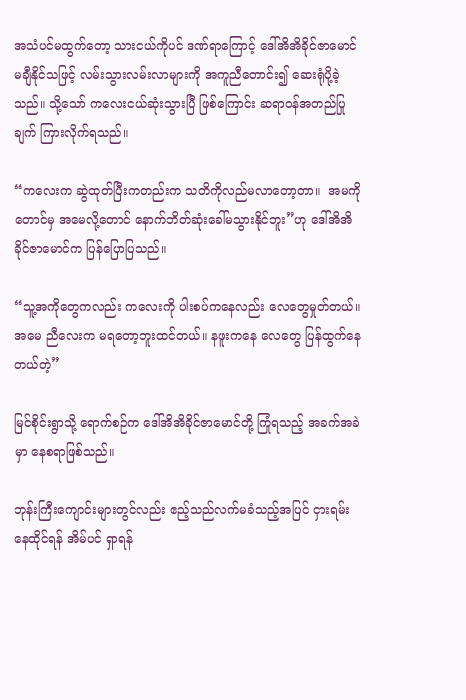အသံပင်မထွက်တော့ သားငယ်ကိုပင် ဒဏ်ရာကြောင့် ဒေါ်အိအိခိုင်ဇာမောင် မချီနိုင်သဖြင့် လမ်းသွားလမ်းလာများကို အကူညီတောင်း၍ ဆေးရုံပို့ခဲ့သည်။ သို့သော် ကလေးငယ်ဆုံးသွားပြီ ဖြစ်ကြောင်း ဆရာဝန်အတည်ပြုချက် ကြားလိုက်ရသည်။

“ကလေးက ဆွဲထုတ်ပြီးကတည်းက သတိကိုလည်မလာတော့တာ။  အမကိုတောင်မှ အမေလို့တောင် နောက်ဘိတ်ဆုံးခေါ်မသွားနိုင်ဘူး”ဟု ဒေါ်အိအိခိုင်ဇာမောင်က ပြန်ပြောပြသည်။

“သူ့အကိုတွေကလည်း ကလေးကို ပါးစပ်ကနေလည်း လေတွေမှုတ်တယ်။ အမေ ညီလေးက မရတော့ဘူးထင်တယ်။ နဖူးကနေ လေတွေ ပြန်ထွက်နေတယ်တဲ့”

မြင်စိုင်းရွာသို့ ရောက်စဉ်က ဒေါ်အိအိခိုင်ဇာမောင်တို့ ကြုံရသည့် အခက်အခဲမှာ နေစရာဖြစ်သည်။

ဘုန်းကြီးကျောင်းများတွင်လည်း ဧည့်သည်လက်မခံသည့်အပြင် ငှားရမ်းနေထိုင်ရန် အိမ်ပင် ရှာရန်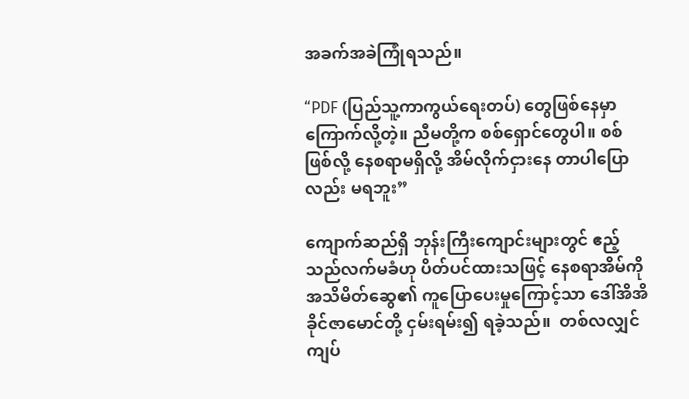အခက်အခဲကြုံရသည်။

“PDF (ပြည်သူ့ကာကွယ်ရေးတပ်) တွေဖြစ်နေမှာ ကြောက်လို့တဲ့။ ညီမတို့က စစ်ရှောင်တွေပါ။ စစ်ဖြစ်လို့ နေစရာမရှိလို့ အိမ်လိုက်ငှားနေ တာပါပြောလည်း မရဘူး”

ကျောက်ဆည်ရှိ ဘုန်းကြီးကျောင်းများတွင် ဧည့်သည်လက်မခံဟု ပိတ်ပင်ထားသဖြင့် နေစရာအိမ်ကို  အသိမိတ်ဆွေ၏ ကူပြောပေးမှုကြောင့်သာ ဒေါ်အိအိခိုင်ဇာမောင်တို့ ငှမ်းရမ်း၍ ရခဲ့သည်။  တစ်လလျှင် ကျပ်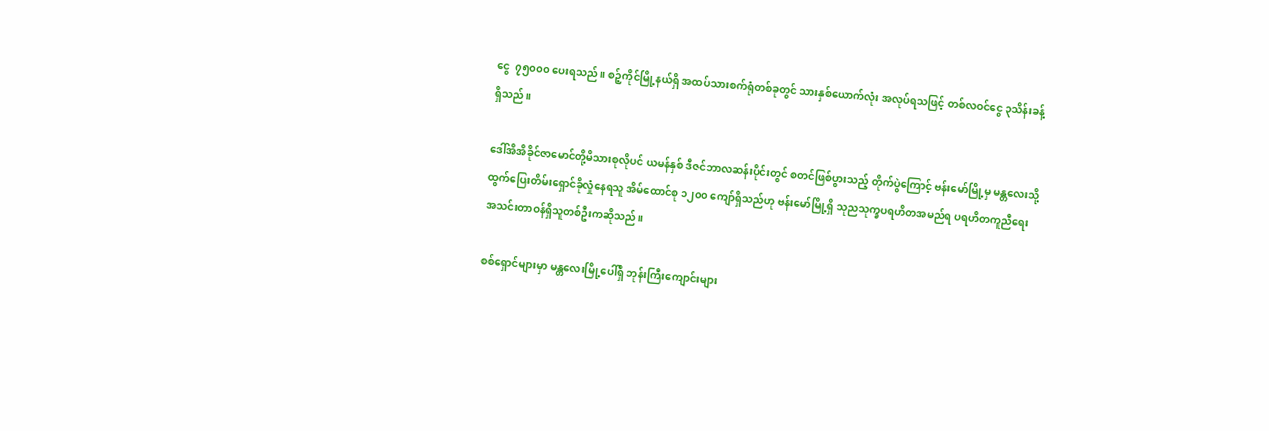ငွေ  ၇၅၀၀၀ ပေးရသည်။ စဉ့်ကိုင်မြို့နယ်ရှိ အထပ်သားစက်ရုံတစ်ခုတွင် သားနှစ်ယောက်လုံး အလုပ်ရသဖြင့် တစ်လဝင်ငွေ ၃သိန်းခန့်ရှိသည်။

ဒေါ်အိအိခိုင်ဇာမောင်တို့မိသားစုလိုပင် ယမန်နှစ် ဒီဇင်ဘာလဆန်းပိုင်းတွင် စတင်ဖြစ်ပွားသည့် တိုက်ပွဲကြောင့် ဗန်းမော်မြို့မှ မန္တလေးသို့ ထွက်ပြေးတိမ်းရှောင်ခိုလှုံနေရသူ အိမ်ထောင်စု ၁၂၀၀ ကျော်ရှိသည်ဟု ဗန်းမော်မြို့ရှိ သုညသုက္ခပရဟိတအမည်ရ ပရဟိတကူညီရေး အသင်းတာဝန်ရှိသူတစ်ဦးကဆိုသည်။

စစ်ရှောင်များမှာ မန္တလေးမြို့ပေါ်ရှိ ဘုန်းကြီးကျောင်းများ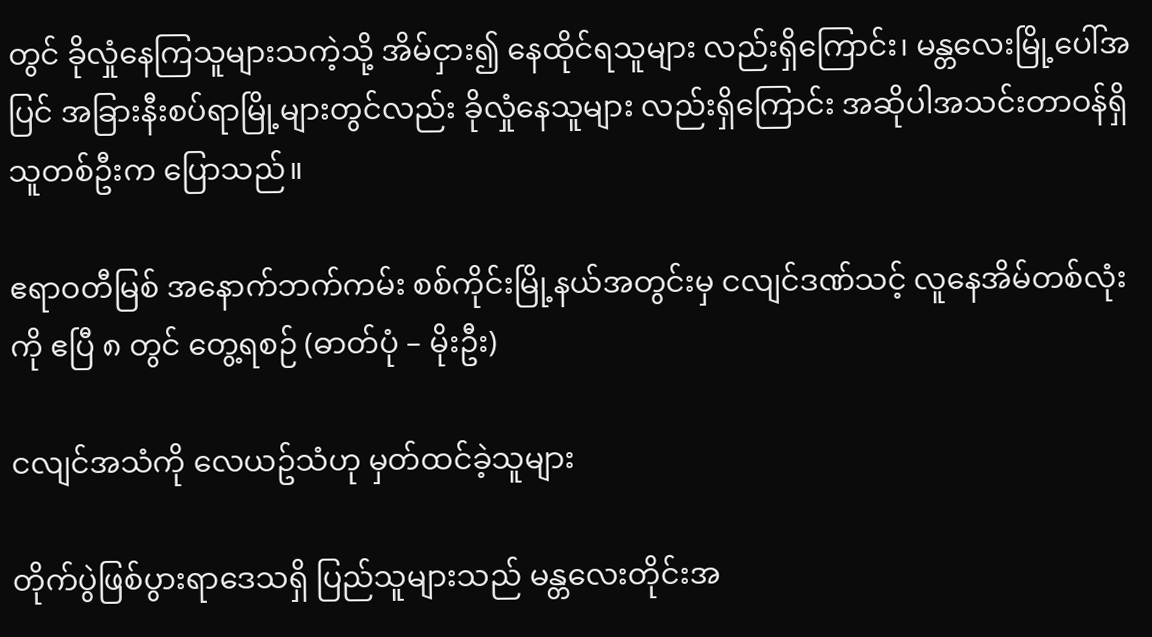တွင် ခိုလှုံနေကြသူများသကဲ့သို့ အိမ်ငှား၍ နေထိုင်ရသူများ လည်းရှိကြောင်း၊ မန္တလေးမြို့ပေါ်အပြင် အခြားနီးစပ်ရာမြို့များတွင်လည်း ခိုလှုံနေသူများ လည်းရှိကြောင်း အဆိုပါအသင်းတာဝန်ရှိသူတစ်ဦးက ပြောသည်။

ဧရာဝတီမြစ် အနောက်ဘက်ကမ်း စစ်ကိုင်းမြို့နယ်အတွင်းမှ ငလျင်ဒဏ်သင့် လူနေအိမ်တစ်လုံးကို ဧပြီ ၈ တွင် တွေ့ရစဉ် (ဓာတ်ပုံ – မိုးဦး)

ငလျင်အသံကို လေယဥ်သံဟု မှတ်ထင်ခဲ့သူများ

တိုက်ပွဲဖြစ်ပွားရာဒေသရှိ ပြည်သူများသည် မန္တလေးတိုင်းအ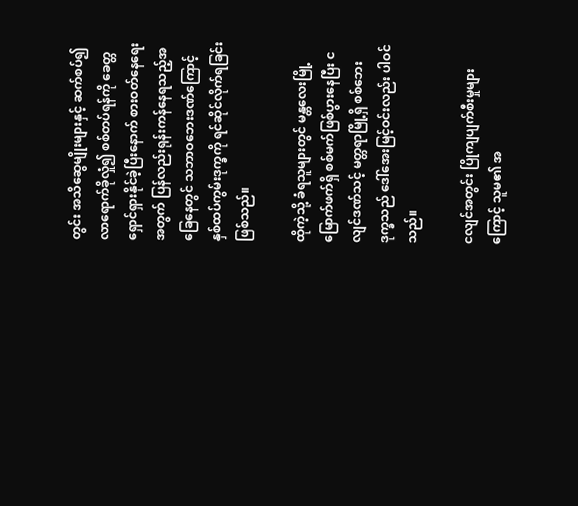တွင်း အသိဆွေမျိုးများနှင့် ဆက်စပ်၍ လာရောက်ခိုလှုံ၍ စစ်တပ်ရန်ကို ခေတ္တရှောင်ရှားနိုင်ခဲ့ပြီးနောက် စားဝတ်နေရေးအတွက် ပြန်လည်းရုန်းကန်နေရသည့်အခြေနေတွင် သဘာဝဘေးဒဏ်ကြောင့် နှစ်ထပ်ကွမ်းဒုက္ခကို ရင်ဆိုင်လိုက်ရခြင်းဖြစ်သည်။

ထိုကဲ့သို့ ခံရသူများတွင် မန္တလေးမြို့ မြောက်ဖက်ရှိ စစ်မက်ဖြစ်ပွားနေပြီး ငလျင်ဒဏ်သင့် မတ္တရာမြို့ရှိ စစ်ဘေးဒုက္ခသည် ဒေါ်အေးမြင့်ဝင်းလည်း ပါဝင်သည်။

ငလျင်အတွင်း ပြိုကျပျက်စီးမှုများကြောင့် သူမ၏ အ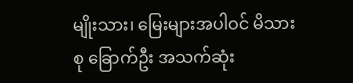မျိုးသား၊ မြေးများအပါဝင် မိသားစု ခြောက်ဦး အသက်ဆုံး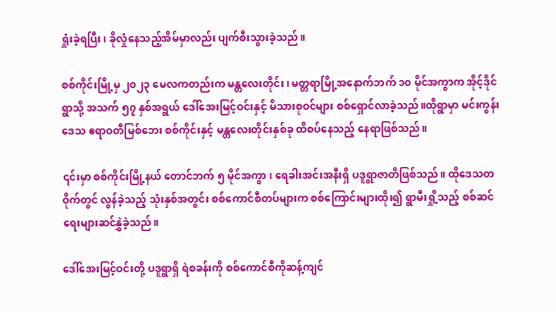ရှုံးခဲ့ရပြီး၊ ခိုလှုံနေသည့်အိမ်မှာလည်း ပျက်စီးသွားခဲ့သည်။

စစ်ကိုင်းမြို့မှ ၂၀၂၃ မေလကတည်းက မန္တလေးတိုင်း၊ မတ္တရာမြို့အနောက်ဘက် ၁၀ မိုင်အကွာက အိုင့်ဒိုင်ရွာသို့ အသက် ၅၇ နှစ်အရွယ် ဒေါ်အေးမြင့်ဝင်းနှင့် မိသားစုဝင်များ စစ်ရှောင်လာခဲ့သည်။ထိုရွာမှာ မင်းကွန်းဒေသ ဧရာဝတီမြစ်ဘေး စစ်ကိုင်းနှင့် မန္တလေးတိုင်းနှစ်ခု ထိစပ်နေသည့် နေရာဖြစ်သည်။

၎င်းမှာ စစ်ကိုင်းမြို့နယ် တောင်ဘက် ၅ မိုင်အကွာ၊ ရေခါးအင်းအနီးရှိ ပဒူရွာဇာတိဖြစ်သည်။ ထိုဒေသတဝိုက်တွင် လွန်ခဲ့သည့် သုံးနှစ်အတွင်း စစ်ကောင်စီတပ်များက စစ်ကြောင်းများထိုး၍ ရွာမီးရှို့သည့် စစ်ဆင်ရေးများဆင်နွှဲခဲ့သည်။

ဒေါ်အေးမြင့်ဝင်းတို့ ပဒူရွာရှိ ရဲစခန်းကို စစ်ကောင်စီကိုဆန့်ကျင်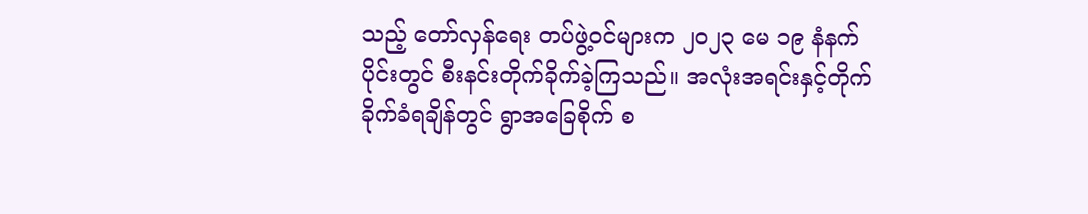သည့် တော်လှန်ရေး တပ်ဖွဲ့ဝင်များက ၂၀၂၃ မေ ၁၉ နံနက်ပိုင်းတွင် စီးနင်းတိုက်ခိုက်ခဲ့ကြသည်။ အလုံးအရင်းနှင့်တိုက်ခိုက်ခံရချိန်တွင် ရွာအခြေစိုက် စ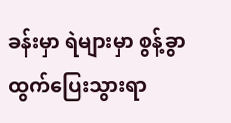ခန်းမှာ ရဲများမှာ စွန့်ခွာထွက်ပြေးသွားရာ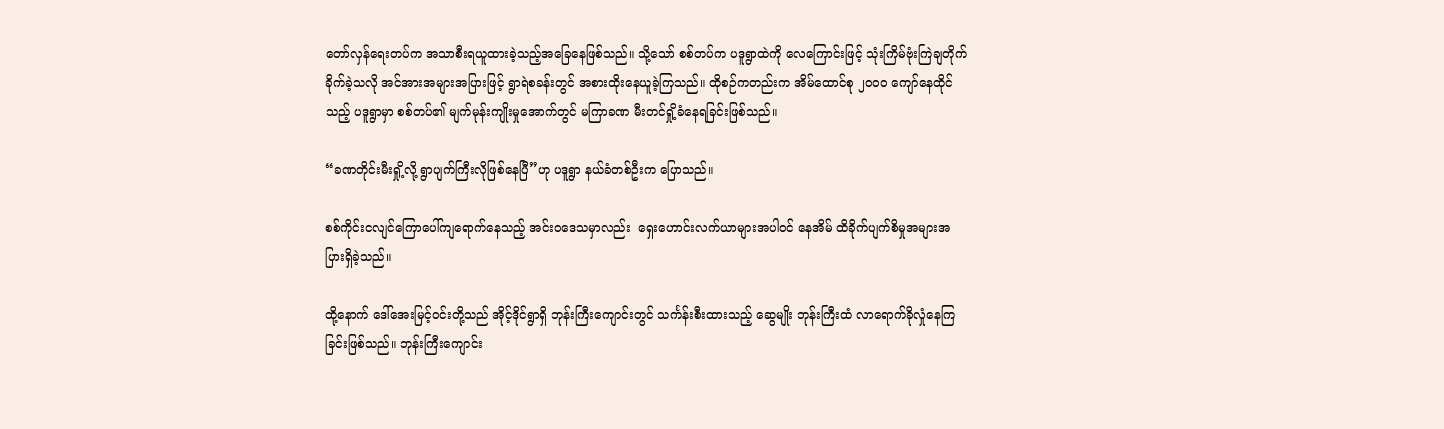တော်လှန်ရေးတပ်က အသာစီးရယူထားခဲ့သည့်အခြေနေဖြစ်သည်။ သို့သော် စစ်တပ်က ပဒူရွာထဲကို လေကြောင်းဖြင့် သုံးကြိမ်ဗုံးကြဲချတိုက်ခိုက်ခဲ့သလို အင်အားအများအပြားဖြင့် ရွာရဲစခန်းတွင် အစားထိုးနေယူခဲ့ကြသည်။ ထိုစဉ်ကတည်းက အိမ်ထောင်စု ၂၀၀၀ ကျော်နေထိုင်သည့် ပဒူရွာမှာ စစ်တပ်၏ မျက်မုန်းကျိုးမှုအောက်တွင် မကြာခဏ မီးတင်ရှို့ခံနေရခြင်းဖြစ်သည်။

“ခဏတိုင်းမီးရှို့လို့ ရွာပျက်ကြီးလိုဖြစ်နေပြီ”ဟု ပဒူရွာ နယ်ခံတစ်ဦးက ပြောသည်။

စစ်ကိုင်းငလျင်ကြောပေါ်ကျရောက်နေသည့် အင်းဝဒေသမှာလည်း  ရှေးဟောင်းလက်ယာများအပါဝင် နေအိမ် ထိခိုက်ပျက်စိမှုအများအပြားရှိခဲ့သည်။

ထို့နောက် ဒေါ်အေးမြင့်ဝင်းတို့သည် အိုင့်ဒိုင်ရွာရှိ ဘုန်းကြီးကျောင်းတွင် သင်္ကန်းစီးထားသည့် ဆွေမျိုး ဘုန်းကြီးထံ လာရောက်ခိုလှုံနေကြခြင်းဖြစ်သည်။ ဘုန်းကြီးကျောင်း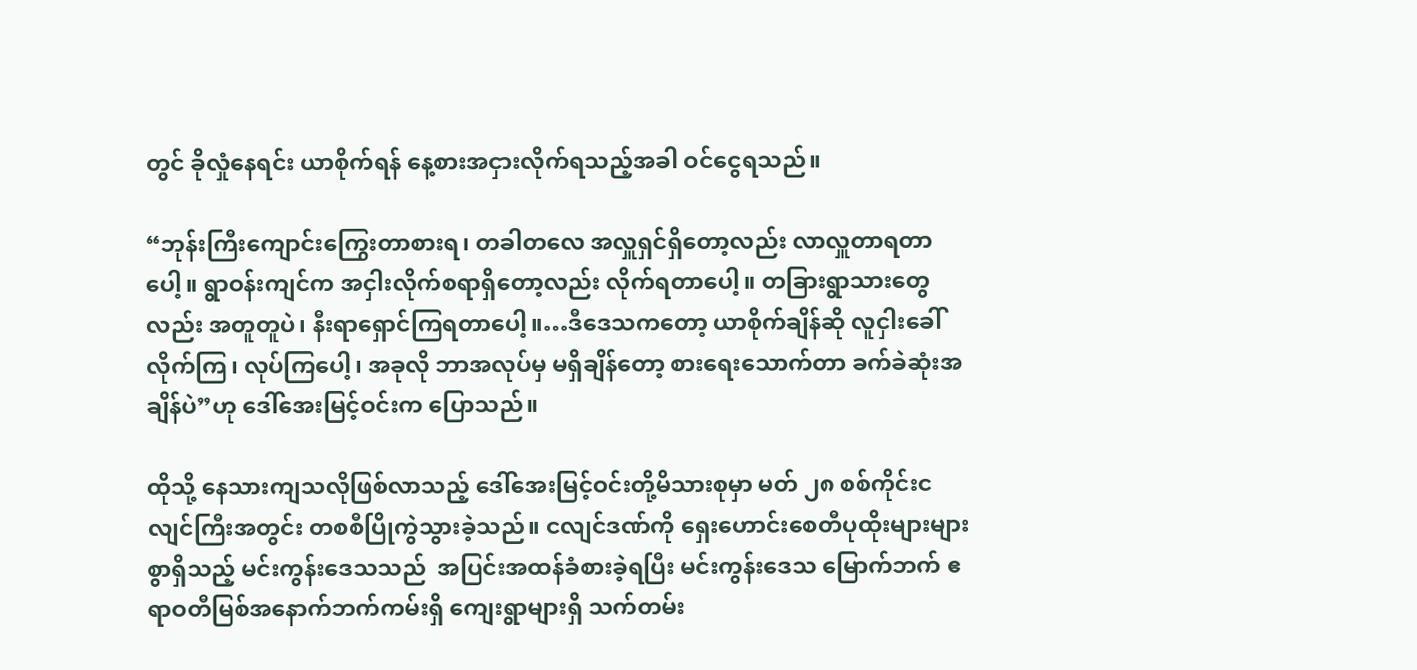တွင် ခိုလှုံနေရင်း ယာစိုက်ရန် နေ့စားအငှားလိုက်ရသည့်အခါ ဝင်ငွေရသည်။

“ဘုန်းကြီးကျောင်းကြွေးတာစားရ၊ တခါတလေ အလှူရှင်ရှိတော့လည်း လာလှူတာရတာပေါ့။ ရွာဝန်းကျင်က အငှါးလိုက်စရာရှိတော့လည်း လိုက်ရတာပေါ့။ တခြားရွာသားတွေလည်း အတူတူပဲ၊ နီးရာရှောင်ကြရတာပေါ့။…ဒီဒေသကတော့ ယာစိုက်ချိန်ဆို လူငှါးခေါ်လိုက်ကြ၊ လုပ်ကြပေါ့၊ အခုလို ဘာအလုပ်မှ မရှိချိန်တော့ စားရေးသောက်တာ ခက်ခဲဆုံးအချိန်ပဲ”ဟု ဒေါ်အေးမြင့်ဝင်းက ပြောသည်။

ထိုသို့ နေသားကျသလိုဖြစ်လာသည့် ဒေါ်အေးမြင့်ဝင်းတို့မိသားစုမှာ မတ် ၂၈ စစ်ကိုင်းငလျင်ကြီးအတွင်း တစစီပြိုကွဲသွားခဲ့သည်။ ငလျင်ဒဏ်ကို ရှေးဟောင်းစေတီပုထိုးများများစွာရှိသည့် မင်းကွန်းဒေသသည်  အပြင်းအထန်ခံစားခဲ့ရပြီး မင်းကွန်းဒေသ မြောက်ဘက် ဧရာဝတီမြစ်အနောက်ဘက်ကမ်းရှိ ကျေးရွာများရှိ သက်တမ်း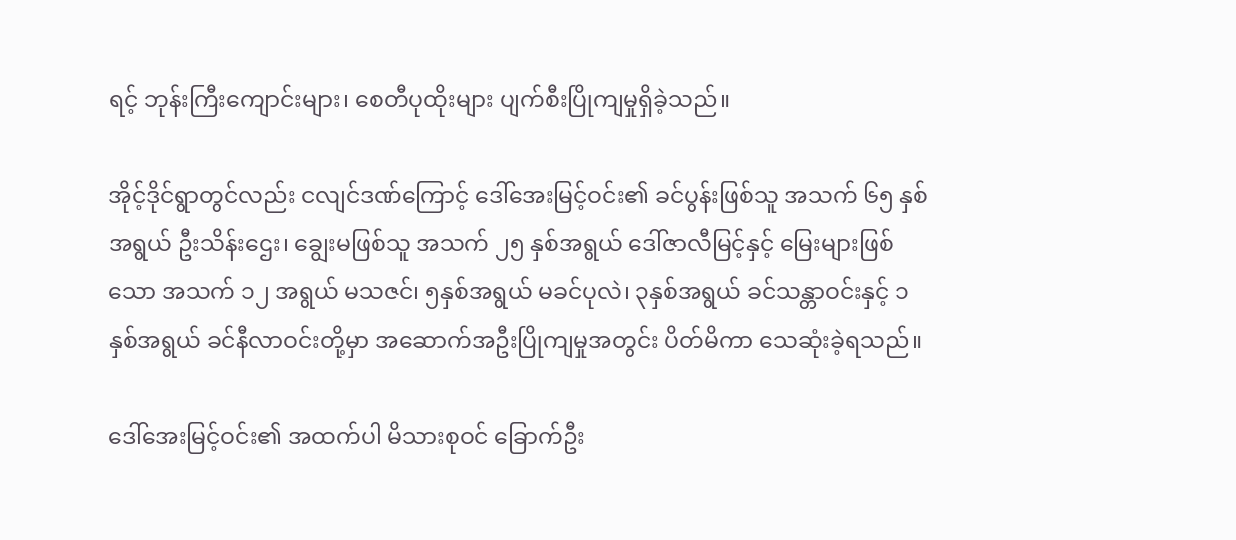ရင့် ဘုန်းကြီးကျောင်းများ၊ စေတီပုထိုးများ ပျက်စီးပြိုကျမှုရှိခဲ့သည်။

အိုင့်ဒိုင်ရွာတွင်လည်း ငလျင်ဒဏ်ကြောင့် ဒေါ်အေးမြင့်ဝင်း၏ ခင်ပွန်းဖြစ်သူ အသက် ၆၅ နှစ်အရွယ် ဦးသိန်းဌေး၊ ချွေးမဖြစ်သူ အသက် ၂၅ နှစ်အရွယ် ဒေါ်ဇာလီမြင့်နှင့် မြေးများဖြစ်သော အသက် ၁၂ အရွယ် မသဇင်၊ ၅နှစ်အရွယ် မခင်ပုလဲ၊ ၃နှစ်အရွယ် ခင်သန္တာဝင်းနှင့် ၁နှစ်အရွယ် ခင်နီလာဝင်းတို့မှာ အဆောက်အဦးပြိုကျမှုအတွင်း ပိတ်မိကာ သေဆုံးခဲ့ရသည်။

ဒေါ်အေးမြင့်ဝင်း၏ အထက်ပါ မိသားစုဝင် ခြောက်ဦး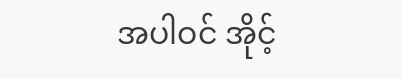အပါဝင် အိုင့်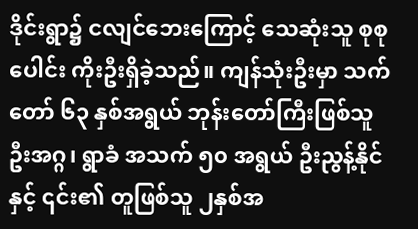ဒိုင်းရွာ၌ ငလျင်ဘေးကြောင့် သေဆုံးသူ စုစုပေါင်း ကိုးဦးရှိခဲ့သည်။ ကျန်သုံးဦးမှာ သက်တော် ၆၃ နှစ်အရွယ် ဘုန်းတော်ကြီးဖြစ်သူ ဦးအဂ္ဂ၊ ရွာခံ အသက် ၅၀ အရွယ် ဦးညွန့်နိုင်နှင့် ၎င်း၏ တူဖြစ်သူ ၂နှစ်အ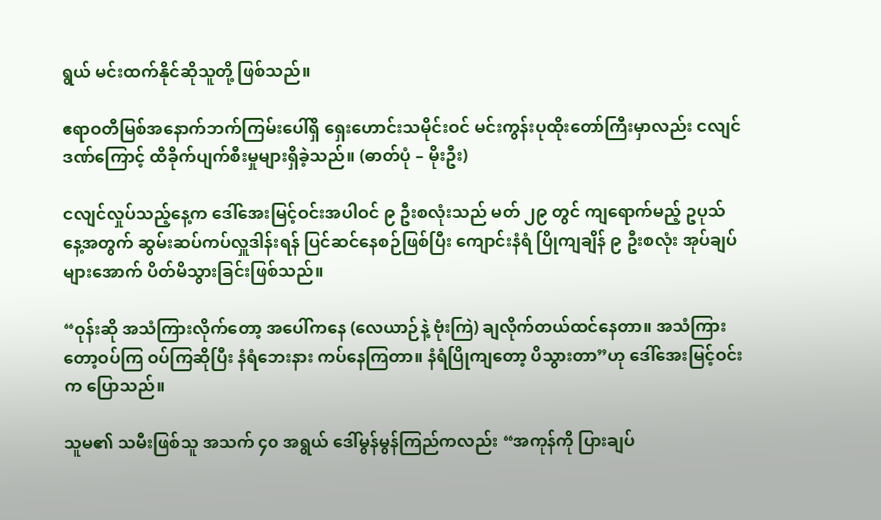ရွယ် မင်းထက်နိုင်ဆိုသူတို့ ဖြစ်သည်။

ဧရာဝတီမြစ်အနောက်ဘက်ကြမ်းပေါ်ရှိ ရှေးဟောင်းသမိုင်းဝင် မင်းကွန်းပုထိုးတော်ကြီးမှာလည်း ငလျင်ဒဏ်ကြောင့် ထိခိုက်ပျက်စီးမှုများရှိခဲ့သည်။ (ဓာတ်ပုံ – မိုးဦး)

ငလျင်လှုပ်သည့်နေ့က ဒေါ်အေးမြင့်ဝင်းအပါဝင် ၉ ဦးစလုံးသည် မတ် ၂၉ တွင် ကျရောက်မည့် ဥပုသ်နေ့အတွက် ဆွမ်းဆပ်ကပ်လှူဒါန်းရန် ပြင်ဆင်နေစဉ်ဖြစ်ပြီး ကျောင်းနံရံ ပြိုကျချိန် ၉ ဦးစလုံး အုပ်ချပ်များအောက် ပိတ်မိသွားခြင်းဖြစ်သည်။

“ဝုန်းဆို အသံကြားလိုက်တော့ အပေါ်ကနေ (လေယာဉ်နဲ့ ဗုံးကြဲ) ချလိုက်တယ်ထင်နေတာ။ အသံကြားတော့ဝပ်ကြ ဝပ်ကြဆိုပြီး နံရံဘေးနား ကပ်နေကြတာ။ နံရံပြိုကျတော့ ပိသွားတာ”ဟု ဒေါ်အေးမြင့်ဝင်းက ပြောသည်။

သူမ၏ သမီးဖြစ်သူ အသက် ၄၀ အရွယ် ဒေါ်မွန်မွန်ကြည်ကလည်း “အကုန်ကို ပြားချပ်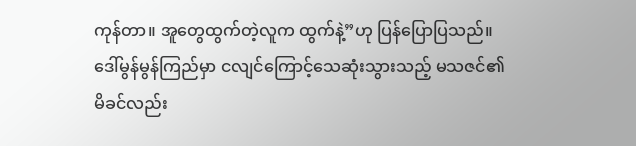ကုန်တာ။ အူတွေထွက်တဲ့လူက ထွက်နဲ့”ဟု ပြန်ပြောပြသည်။ ဒေါ်မွန်မွန်ကြည်မှာ ငလျင်ကြောင့်သေဆုံးသွားသည့် မသဇင်၏ မိခင်လည်း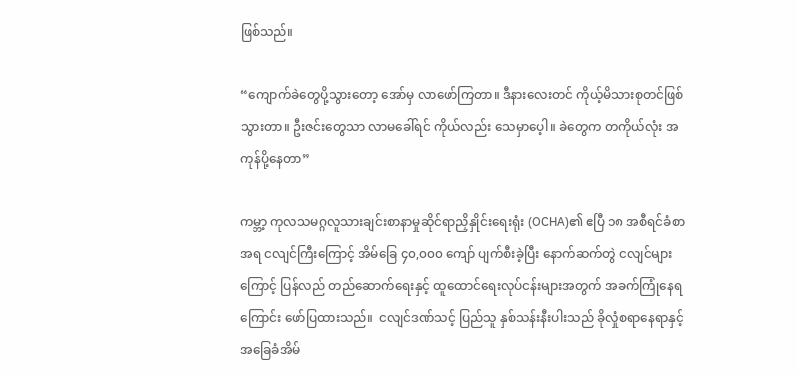ဖြစ်သည်။

“ကျောက်ခဲတွေပို့သွားတော့ အော်မှ လာဖော်ကြတာ။ ဒီနားလေးတင် ကိုယ့်မိသားစုတင်ဖြစ်သွားတာ။ ဦးဇင်းတွေသာ လာမခေါ်ရင် ကိုယ်လည်း သေမှာပေ့ါ။ ခဲတွေက တကိုယ်လုံး အကုန်ပို့နေတာ”

ကမ္ဘာ့ ကုလသမဂ္ဂလူသားချင်းစာနာမှုဆိုင်ရာညှိနှိုင်း‌ရေးရုံး (OCHA)၏ ဧပြီ ၁၈ အစီရင်ခံစာအရ ငလျင်ကြီးကြောင့် အိမ်ခြေ ၄၀,၀၀၀ ကျော် ပျက်စီးခဲ့ပြီး နောက်ဆက်တွဲ ငလျင်များ ကြောင့် ပြန်လည် တည်ဆောက်ရေးနှင့် ထူထောင်ရေးလုပ်ငန်းများအတွက် အခက်ကြုံနေရကြောင်း ဖော်ပြထားသည်။  ငလျင်ဒဏ်သင့် ပြည်သူ နှစ်သန်းနီးပါးသည် ခိုလှုံစရာနေရာနှင့် အခြေခံအိမ်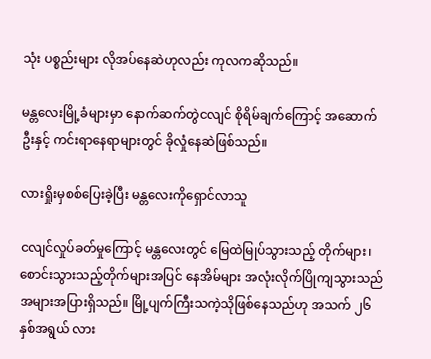သုံး ပစ္စည်းများ လိုအပ်နေဆဲဟုလည်း ကုလကဆိုသည်။

မန္တလေးမြို့ခံများမှာ နောက်ဆက်တွဲငလျင် စိုရိမ်ချက်ကြောင့် အဆောက်ဦးနှင့် ကင်းရာနေရာများတွင် ခိုလှုံနေဆဲဖြစ်သည်။

လားရှိုးမှစစ်ပြေးခဲ့ပြီး မန္တလေးကိုရှောင်လာသူ

ငလျင်လှုပ်ခတ်မှုကြောင့် မန္တလေးတွင် မြေထဲမြုပ်သွားသည့် တိုက်များ၊ စောင်းသွားသည့်တိုက်များအပြင် နေအိမ်များ အလုံးလိုက်ပြိုကျသွားသည် အများအပြားရှိသည်။ မြို့ပျက်ကြီးသကဲ့သိုဖြစ်နေသည်ဟု အသက် ၂၆ နှစ်အရွယ် လား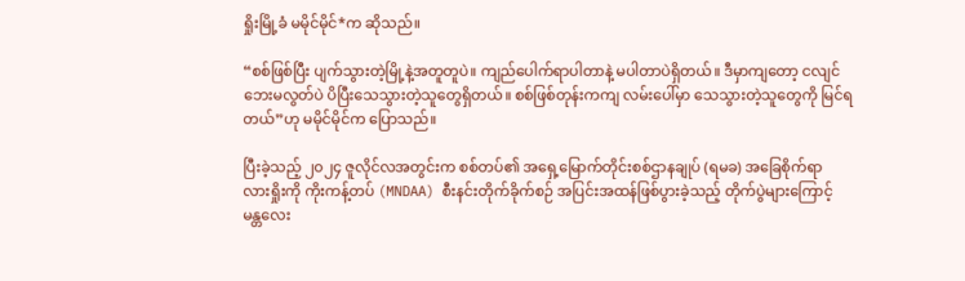ရှိုးမြို့ခံ မမိုင်မိုင်*က ဆိုသည်။

“စစ်ဖြစ်ပြီး ပျက်သွားတဲ့မြို့နဲ့အတူတူပဲ။ ကျည်ပေါက်ရာပါတာနဲ့ မပါတာပဲရှိတယ်။ ဒီမှာကျတော့ ငလျင်ဘေးမလွတ်ပဲ ပိပြီးသေသွားတဲ့သူတွေရှိတယ်။ စစ်ဖြစ်တုန်းကကျ လမ်းပေါ်မှာ သေသွားတဲ့သူတွေကို မြင်ရတယ်”ဟု မမိုင်မိုင်က ပြောသည်။

ပြီးခဲ့သည့် ၂၀၂၄ ဇူလိုင်လအတွင်းက စစ်တပ်၏ အရှေ့မြောက်တိုင်းစစ်ဌာနချုပ် (ရမခ) အခြေစိုက်ရာ လားရှိုးကို ကိုးကန့်တပ် (MNDAA) စီးနင်းတိုက်ခိုက်စဉ် အပြင်းအထန်ဖြစ်ပွားခဲ့သည့် တိုက်ပွဲများကြောင့် မန္တလေး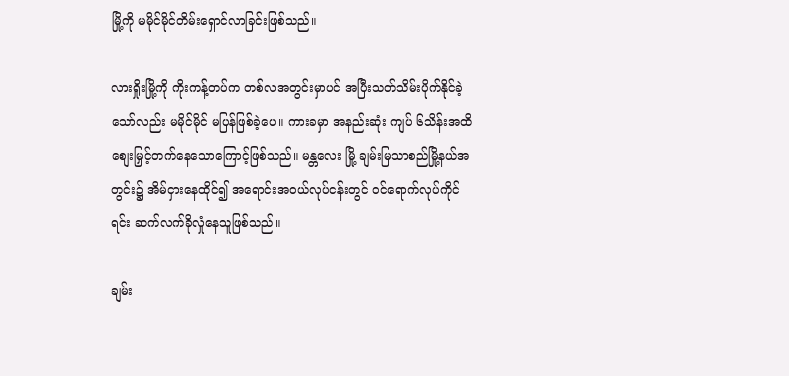မြို့ကို မမိုင်မိုင်တိမ်းရှောင်လာခြင်းဖြစ်သည်။

လားရှိုးမြို့ကို ကိုးကန့်တပ်က တစ်လအတွင်းမှာပင် အပြီးသတ်သိမ်းပိုက်နိုင်ခဲ့သော်လည်း မမိုင်မိုင် မပြန်ဖြစ်ခဲ့ပေ။ ကားခမှာ အနည်းဆုံး ကျပ် ၆သိန်းအထိ စျေးမြှင့်တက်နေသောကြောင့်ဖြစ်သည်။ မန္တလေး မြို့ ချမ်းမြသာစည်မြို့နယ်အတွင်း၌ အိမ်ငှားနေထိုင်၍ အရောင်းအဝယ်လုပ်ငန်းတွင် ဝင်ရောက်လုပ်ကိုင်ရင်း ဆက်လက်ခိုလှုံနေသူဖြစ်သည်။

ချမ်း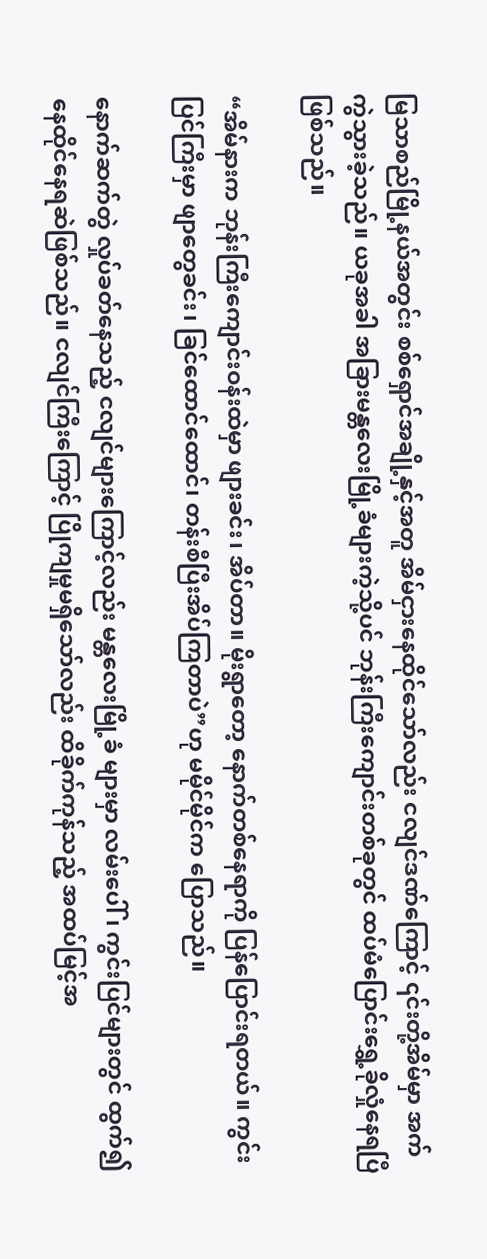မြသာစည်မြို့နယ်အတွင်း စစ်ရှောင်အချို့နှင့်အတူ အိမ်ငှားနေထိုင်သော်လည်း ငလျင်ဒဏ်ကြောင့် ၎င်းတို့အိမ်မှာ အက်ကွဲသွားခဲ့သည်။ ယခုအခါ အခြားမန္တလေးမြို့ခံများကဲ့သို့ပင် ဘုန်းကြီးကျောင်းတစ်ခုတွင် ထပ်မံပြောင်းရွှေ့ခိုလှုံနေရပြီဖြစ်သည်။

“အိမ်နားက ဘုန်းကြီးကျောင်းဝန်းထဲမှာ ဖျားခင်း၊ အိပ်တာ။ မိုးရွာတော့ နောက်တစ်နေရာကို ပြန်ပြောင်းရတယ်။ ကွင်းပြင်ကြီးမှာ ဖျာတွေခင်း၊ ခြင်ထောင်ထောင်၊ တန်းစီပြီးအိပ်ကြတာပဲ”ဟု မမိုင်မိုင်က ပြောသည်။

နောက်ဆက်တွဲ လှုပ်ခတ်နေသည့် ငလျင်များကြောင့်လည်း မန္တလေးမြို့ခံ များမှာ လမ်းပေါ် ၊ ကွင်းပြင်များတွင် ထွက်၍ နေထိုင်နေရဆဲဖြစ်သည်။ ငလျင်ကြီးကြောင့် ပြိုကျမှုမရှိသော်လည်း ထိခိုက်ကုန်သည့် အထပ်မြင့်အ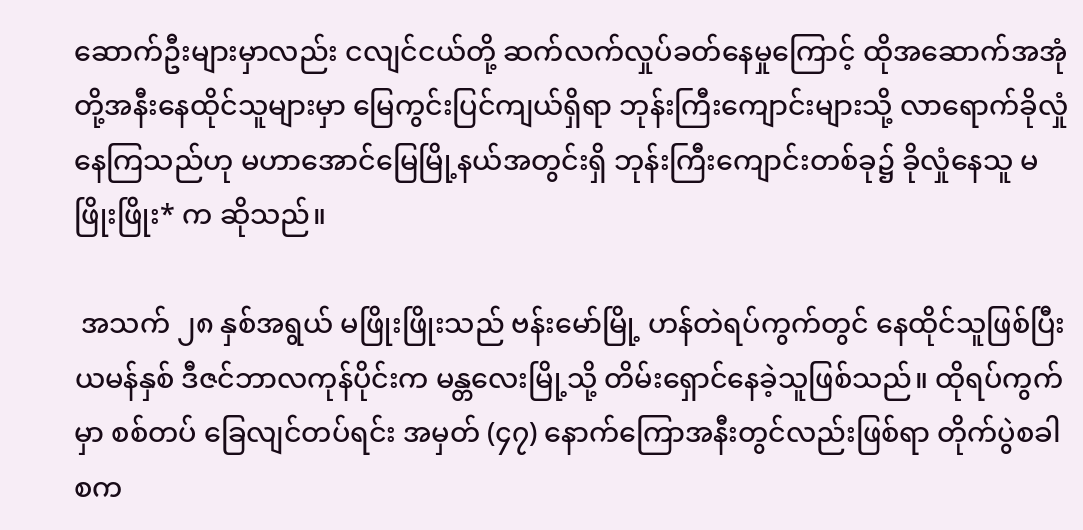ဆောက်ဦးများမှာလည်း ငလျင်ငယ်တို့ ဆက်လက်လှုပ်ခတ်နေမှုကြောင့် ထိုအဆောက်အအုံတို့အနီးနေထိုင်သူများမှာ မြေကွင်းပြင်ကျယ်ရှိရာ ဘုန်းကြီးကျောင်းများသို့ လာရောက်ခိုလှုံနေကြသည်ဟု မဟာအောင်မြေမြို့နယ်အတွင်းရှိ ဘုန်းကြီးကျောင်းတစ်ခု၌ ခိုလှုံနေသူ မဖြိုးဖြိုး* က ဆိုသည်။

 အသက် ၂၈ နှစ်အရွယ် မဖြိုးဖြိုးသည် ဗန်းမော်မြို့ ဟန်တဲရပ်ကွက်တွင် နေထိုင်သူဖြစ်ပြီး ယမန်နှစ် ဒီဇင်ဘာလကုန်ပိုင်းက မန္တလေးမြို့သို့ တိမ်းရှောင်နေခဲ့သူဖြစ်သည်။ ထိုရပ်ကွက်မှာ စစ်တပ် ခြေလျင်တပ်ရင်း အမှတ် (၄၇) နောက်ကြောအနီးတွင်လည်းဖြစ်ရာ တိုက်ပွဲစခါစက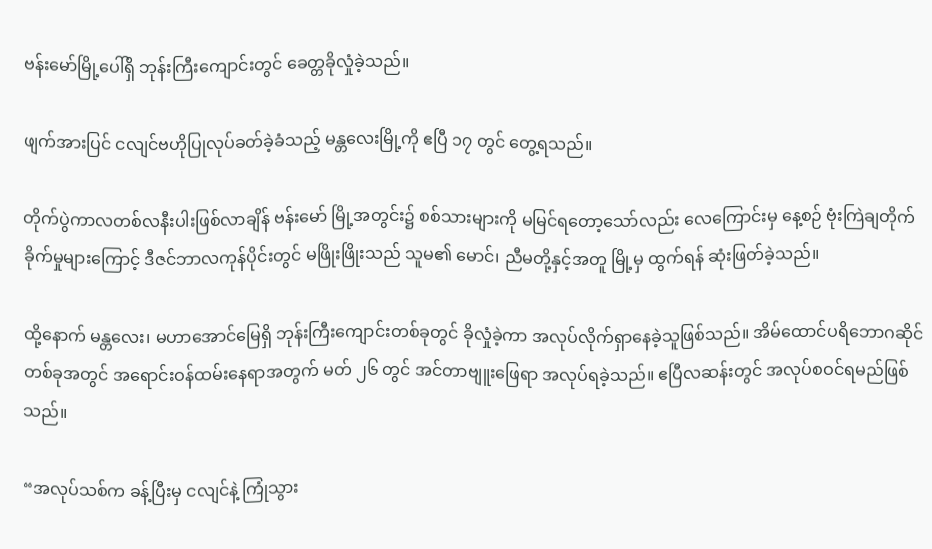ဗန်းမော်မြို့ပေါ်ရှိ ဘုန်းကြီးကျောင်းတွင် ခေတ္တခိုလှုံခဲ့သည်။

ဖျက်အားပြင် ငလျင်ဗဟိုပြုလုပ်ခတ်ခဲ့ခံသည့် မန္တလေးမြို့ကို ဧပြီ ၁၇ တွင် တွေ့ရသည်။

တိုက်ပွဲကာလတစ်လနီးပါးဖြစ်လာချိန် ဗန်းမော် မြို့အတွင်း၌ စစ်သားများကို မမြင်ရတော့သော်လည်း လေကြောင်းမှ နေ့စဉ် ဗုံးကြဲချတိုက်ခိုက်မှုများကြောင့် ဒီဇင်ဘာလကုန်ပိုင်းတွင် မဖြိုးဖြိုးသည် သူမ၏ မောင်၊ ညီမတို့နှင့်အတူ မြို့မှ ထွက်ရန် ဆုံးဖြတ်ခဲ့သည်။

ထို့နောက် မန္တလေး၊ မဟာအောင်မြေရှိ ဘုန်းကြီးကျောင်းတစ်ခုတွင် ခိုလှုံခဲ့ကာ အလုပ်လိုက်ရှာနေခဲ့သူဖြစ်သည်။ အိမ်ထောင်ပရိဘောဂဆိုင်တစ်ခုအတွင် အရောင်းဝန်ထမ်းနေရာအတွက် မတ် ၂၆ တွင် အင်တာဗျူးဖြေရာ အလုပ်ရခဲ့သည်။ ဧပြီလဆန်းတွင် အလုပ်စဝင်ရမည်ဖြစ်သည်။

“အလုပ်သစ်က ခန့်ပြီးမှ ငလျင်နဲ့ ကြုံသွား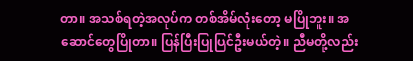တာ။ အသစ်ရတဲ့အလုပ်က တစ်အိမ်လုံးတော့ မပြိုဘူး။ အဆောင်တွေပြိုတာ။ ပြန်ပြီးပြုပြင်ဦးမယ်တဲ့။ ညီမတို့လည်း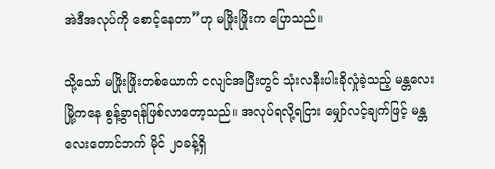အဲဒီအလုပ်ကို စောင့်နေတာ”ဟု မဖြိုးဖြိုးက ပြောသည်။

သို့သော် မဖြိုးဖြိုးတစ်ယောက် ငလျင်အပြီးတွင် သုံးလနီးပါးခိုလှုံခဲ့သည့် မန္တလေးမြို့ကနေ စွန့်ခွာရန်ဖြစ်လာတော့သည်။ အလုပ်ရလို့ရငြား မျှော်လင့်ချက်ဖြင့် မန္တလေးတောင်ဘက် မိုင် ၂၀ခန့်ရှိ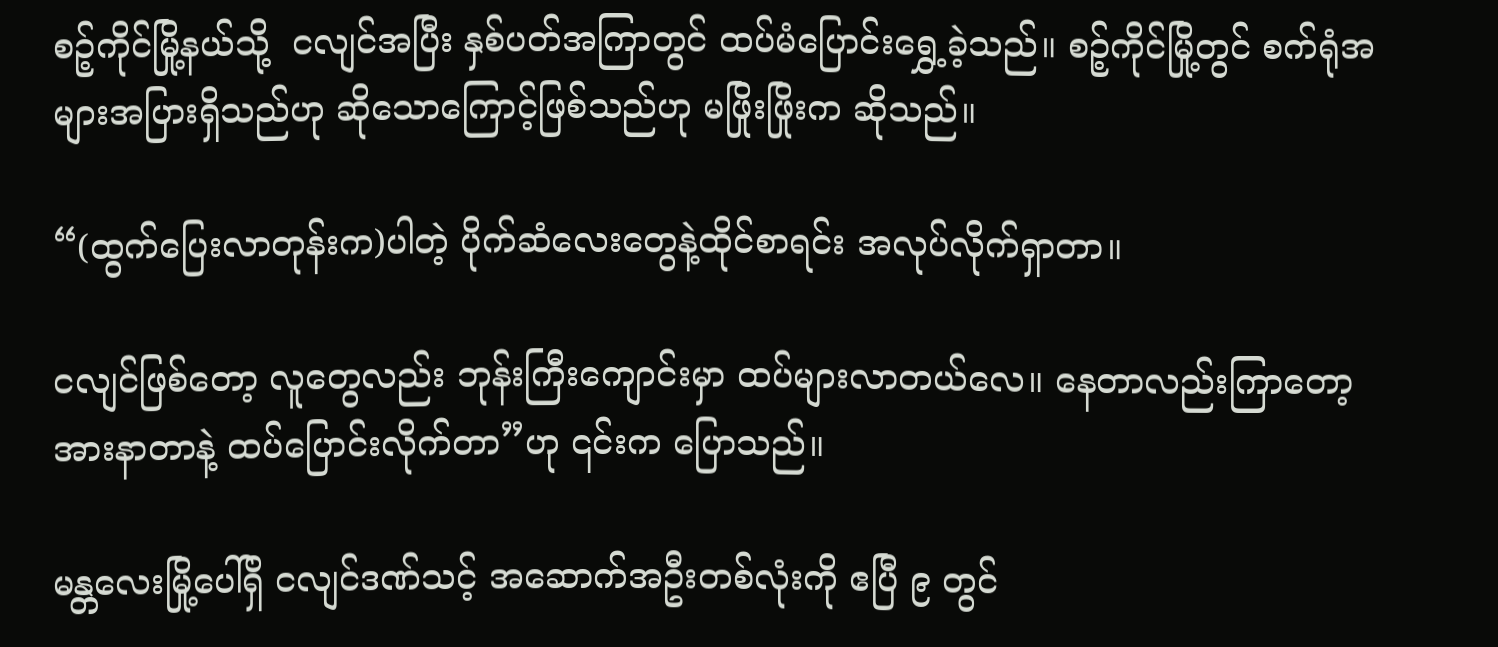စဉ့်ကိုင်မြို့နယ်သို့  ငလျင်အပြီး နှစ်ပတ်အကြာတွင် ထပ်မံပြောင်းရွှေ့ခဲ့သည်။ စဉ့်ကိုင်မြို့တွင် စက်ရုံအများအပြားရှိသည်ဟု ဆိုသောကြောင့်ဖြစ်သည်ဟု မဖြိုးဖြိုးက ဆိုသည်။

“(ထွက်ပြေးလာတုန်းက)ပါတဲ့ ပိုက်ဆံလေးတွေနဲ့ထိုင်စာရင်း အလုပ်လိုက်ရှာတာ။

ငလျင်ဖြစ်တော့ လူတွေလည်း ဘုန်းကြီးကျောင်းမှာ ထပ်များလာတယ်လေ။ နေတာလည်းကြာတော့ အားနာတာနဲ့ ထပ်ပြောင်းလိုက်တာ”ဟု ၎င်းက ပြောသည်။

မန္တလေးမြို့ပေါ်ရှိ ငလျင်ဒဏ်သင့် အဆောက်အဦးတစ်လုံးကို ဧပြီ ၉ တွင်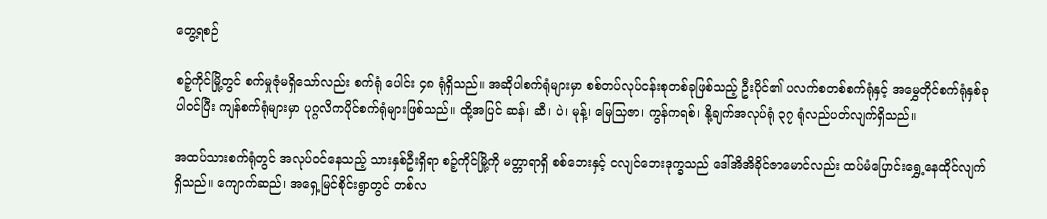တွေ့ရစဉ်

စဉ့်ကိုင်မြို့တွင် စက်မှုဇုံမရှိသော်လည်း စက်ရုံ ပေါင်း ၄၈ ရုံရှိသည်။ အဆိုပါစက်ရုံများမှာ စစ်တပ်လုပ်ငန်းစုတစ်ခုဖြစ်သည့် ဦးပိုင်၏ ပလက်စတစ်စက်ရုံနှင့် အမွှေတိုင်စက်ရုံနှစ်ခုပါဝင်ပြီး ကျန်စက်ရုံများမှာ ပုဂ္ဂလိကပိုင်စက်ရုံများဖြစ်သည်။ ထို့အပြင် ဆန်၊ ဆီ၊ ပဲ၊ မုန့်၊ မြေသြဇာ၊ ကွန်ကရစ်၊ နို့ချက်အလုပ်ရုံ ၃၇ ရုံလည်ပတ်လျက်ရှိသည်။

အထပ်သားစက်ရုံတွင် အလုပ်ဝင်နေသည့် သားနှစ်ဦးရှိရာ စဉ့်ကိုင်မြို့ကို မတ္တာရာရှိ စစ်ဘေးနှင့် ငလျင်ဘေးဒုက္ခသည် ဒေါ်အိအိခိုင်ဇာမောင်လည်း ထပ်မံပြောင်းရွှေ့နေထိုင်လျက်ရှိသည်။ ကျောက်ဆည်၊ အရှေ့မြင်စိုင်းရွာတွင် တစ်လ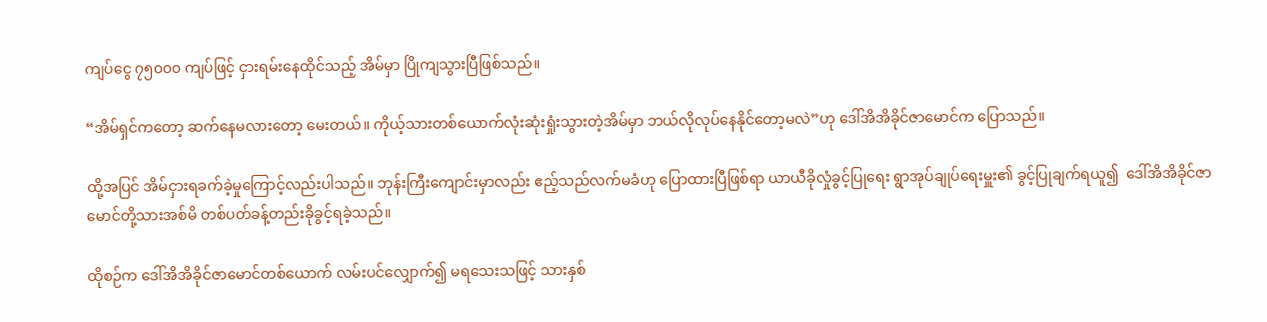ကျပ်ငွေ ၇၅၀၀၀ ကျပ်ဖြင့် ငှားရမ်းနေထိုင်သည့် အိမ်မှာ ပြိုကျသွားပြီဖြစ်သည်။

“အိမ်ရှင်ကတော့ ဆက်နေမလားတော့ မေးတယ်။ ကိုယ့်သားတစ်ယောက်လုံးဆုံးရှုံးသွားတဲ့အိမ်မှာ ဘယ်လိုလုပ်နေနိုင်တော့မလဲ”ဟု ဒေါ်အိအိခိုင်ဇာမောင်က ပြောသည်။

ထို့အပြင် အိမ်ငှားရခက်ခဲ့မှုကြောင့်လည်းပါသည်။ ဘုန်းကြီးကျောင်းမှာလည်း ဧည့်သည်လက်မခံဟု ပြောထားပြီဖြစ်ရာ ယာယီခိုလှုံခွင့်ပြုရေး ရွာအုပ်ချုပ်ရေးမှူး၏ ခွင့်ပြုချက်ရယူ၍  ဒေါ်အိအိခိုင်ဇာမောင်တို့သားအစ်မိ တစ်ပတ်ခန့်တည်းခိုခွင့်ရခဲ့သည်။

ထိုစဉ်က ဒေါ်အိအိခိုင်ဇာမောင်တစ်ယောက် လမ်းပင်လျှောက်၍ မရသေးသဖြင့် သားနှစ်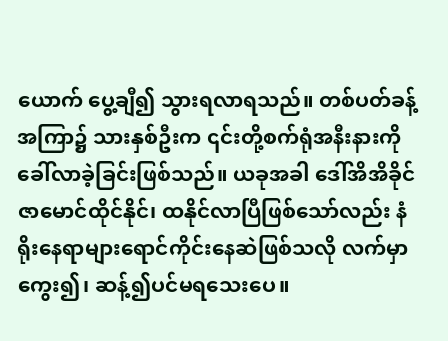ယောက် ပွေ့ချီ၍ သွားရလာရသည်။ တစ်ပတ်ခန့်အကြာ၌ သားနှစ်ဦးက ၎င်းတို့စက်ရုံအနီးနားကို ခေါ်လာခဲ့ခြင်းဖြစ်သည်။ ယခုအခါ ဒေါ်အိအိခိုင်ဇာမောင်ထိုင်နိုင်၊ ထနိုင်လာပြီဖြစ်သော်လည်း နံရိုးနေရာများရောင်ကိုင်းနေဆဲဖြစ်သလို လက်မှာ ကွေး၍၊ ဆန့်၍ပင်မရသေးပေ။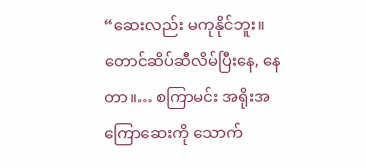“ဆေးလည်း မကုနိုင်ဘူး။ တောင်ဆိပ်ဆီလိမ်ပြီးနေ, နေတာ။… စကြာမင်း အရိုးအကြောဆေးကို သောက်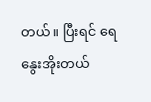တယ်။ ပြီးရင် ရေနွေးအိုးတယ်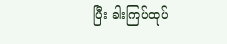ပြီး ခါးကြပ်ထုပ်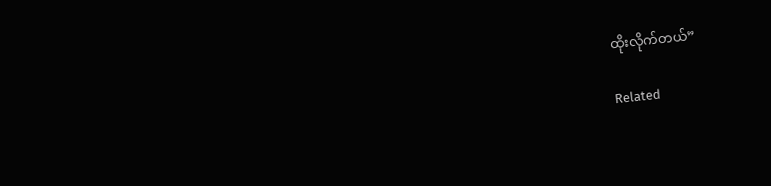ထိုးလိုက်တယ်”

Related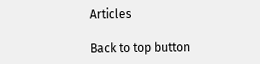Articles

Back to top button